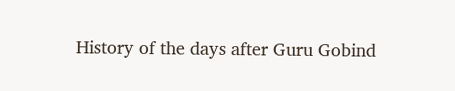History of the days after Guru Gobind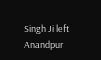Singh Ji left Anandpur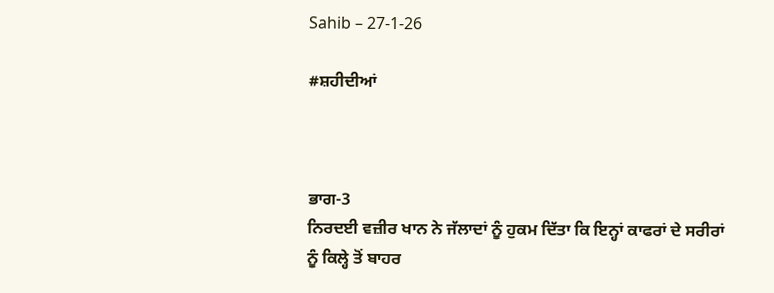Sahib – 27-1-26

#ਸ਼ਹੀਦੀਆਂ



ਭਾਗ-3
ਨਿਰਦਈ ਵਜ਼ੀਰ ਖਾਨ ਨੇ ਜੱਲਾਦਾਂ ਨੂੰ ਹੁਕਮ ਦਿੱਤਾ ਕਿ ਇਨ੍ਹਾਂ ਕਾਫਰਾਂ ਦੇ ਸਰੀਰਾਂ ਨੂੰ ਕਿਲ੍ਹੇ ਤੋਂ ਬਾਹਰ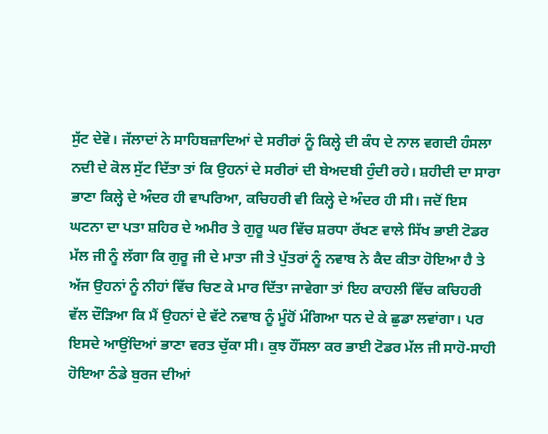ਸੁੱਟ ਦੇਵੋ। ਜੱਲਾਦਾਂ ਨੇ ਸਾਹਿਬਜ਼ਾਦਿਆਂ ਦੇ ਸਰੀਰਾਂ ਨੂੰ ਕਿਲ੍ਹੇ ਦੀ ਕੰਧ ਦੇ ਨਾਲ ਵਗਦੀ ਹੰਸਲਾ ਨਦੀ ਦੇ ਕੋਲ ਸੁੱਟ ਦਿੱਤਾ ਤਾਂ ਕਿ ਉਹਨਾਂ ਦੇ ਸਰੀਰਾਂ ਦੀ ਬੇਅਦਬੀ ਹੁੰਦੀ ਰਹੇ। ਸ਼ਹੀਦੀ ਦਾ ਸਾਰਾ ਭਾਣਾ ਕਿਲ੍ਹੇ ਦੇ ਅੰਦਰ ਹੀ ਵਾਪਰਿਆ, ਕਚਿਹਰੀ ਵੀ ਕਿਲ੍ਹੇ ਦੇ ਅੰਦਰ ਹੀ ਸੀ। ਜਦੋਂ ਇਸ ਘਟਨਾ ਦਾ ਪਤਾ ਸ਼ਹਿਰ ਦੇ ਅਮੀਰ ਤੇ ਗੁਰੂ ਘਰ ਵਿੱਚ ਸ਼ਰਧਾ ਰੱਖਣ ਵਾਲੇ ਸਿੱਖ ਭਾਈ ਟੋਡਰ ਮੱਲ ਜੀ ਨੂੰ ਲੱਗਾ ਕਿ ਗੁਰੂ ਜੀ ਦੇ ਮਾਤਾ ਜੀ ਤੇ ਪੁੱਤਰਾਂ ਨੂੰ ਨਵਾਬ ਨੇ ਕੈਦ ਕੀਤਾ ਹੋਇਆ ਹੈ ਤੇ ਅੱਜ ਉਹਨਾਂ ਨੂੰ ਨੀਹਾਂ ਵਿੱਚ ਚਿਣ ਕੇ ਮਾਰ ਦਿੱਤਾ ਜਾਵੇਗਾ ਤਾਂ ਇਹ ਕਾਹਲੀ ਵਿੱਚ ਕਚਿਹਰੀ ਵੱਲ ਦੌੜਿਆ ਕਿ ਮੈਂ ਉਹਨਾਂ ਦੇ ਵੱਟੇ ਨਵਾਬ ਨੂੰ ਮੂੰਹੋਂ ਮੰਗਿਆ ਧਨ ਦੇ ਕੇ ਛੁਡਾ ਲਵਾਂਗਾ। ਪਰ ਇਸਦੇ ਆਉਂਦਿਆਂ ਭਾਣਾ ਵਰਤ ਚੁੱਕਾ ਸੀ। ਕੁਝ ਹੌਂਸਲਾ ਕਰ ਭਾਈ ਟੋਡਰ ਮੱਲ ਜੀ ਸਾਹੋ-ਸਾਹੀ ਹੋਇਆ ਠੰਡੇ ਬੁਰਜ ਦੀਆਂ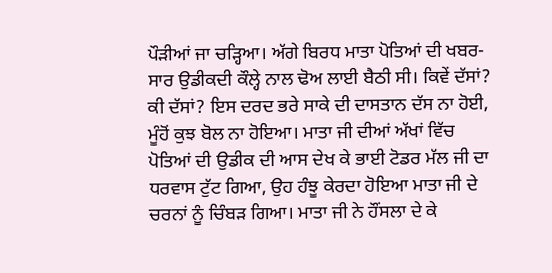ਪੌੜੀਆਂ ਜਾ ਚੜ੍ਹਿਆ। ਅੱਗੇ ਬਿਰਧ ਮਾਤਾ ਪੋਤਿਆਂ ਦੀ ਖਬਰ-ਸਾਰ ਉਡੀਕਦੀ ਕੌਲ੍ਹੇ ਨਾਲ ਢੋਅ ਲਾਈ ਬੈਠੀ ਸੀ। ਕਿਵੇਂ ਦੱਸਾਂ? ਕੀ ਦੱਸਾਂ? ਇਸ ਦਰਦ ਭਰੇ ਸਾਕੇ ਦੀ ਦਾਸਤਾਨ ਦੱਸ ਨਾ ਹੋਈ, ਮੂੰਹੋਂ ਕੁਝ ਬੋਲ ਨਾ ਹੋਇਆ। ਮਾਤਾ ਜੀ ਦੀਆਂ ਅੱਖਾਂ ਵਿੱਚ ਪੋਤਿਆਂ ਦੀ ਉਡੀਕ ਦੀ ਆਸ ਦੇਖ ਕੇ ਭਾਈ ਟੋਡਰ ਮੱਲ ਜੀ ਦਾ ਧਰਵਾਸ ਟੁੱਟ ਗਿਆ, ਉਹ ਹੰਝੂ ਕੇਰਦਾ ਹੋਇਆ ਮਾਤਾ ਜੀ ਦੇ ਚਰਨਾਂ ਨੂੰ ਚਿੰਬੜ ਗਿਆ। ਮਾਤਾ ਜੀ ਨੇ ਹੌਂਸਲਾ ਦੇ ਕੇ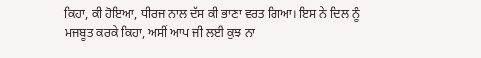ਕਿਹਾ, ਕੀ ਹੋਇਆ, ਧੀਰਜ ਨਾਲ ਦੱਸ ਕੀ ਭਾਣਾ ਵਰਤ ਗਿਆ। ਇਸ ਨੇ ਦਿਲ ਨੂੰ ਮਜਬੂਤ ਕਰਕੇ ਕਿਹਾ, ਅਸੀਂ ਆਪ ਜੀ ਲਈ ਕੁਝ ਨਾ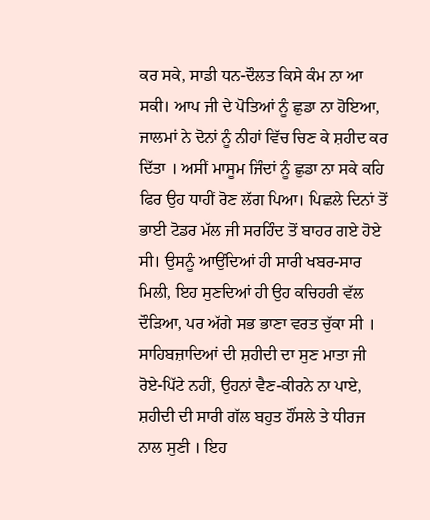ਕਰ ਸਕੇ, ਸਾਡੀ ਧਨ-ਦੌਲਤ ਕਿਸੇ ਕੰਮ ਨਾ ਆ ਸਕੀ। ਆਪ ਜੀ ਦੇ ਪੋਤਿਆਂ ਨੂੰ ਛੁਡਾ ਨਾ ਹੋਇਆ, ਜਾਲਮਾਂ ਨੇ ਦੋਨਾਂ ਨੂੰ ਨੀਹਾਂ ਵਿੱਚ ਚਿਣ ਕੇ ਸ਼ਹੀਦ ਕਰ ਦਿੱਤਾ । ਅਸੀਂ ਮਾਸੂਮ ਜਿੰਦਾਂ ਨੂੰ ਛੁਡਾ ਨਾ ਸਕੇ ਕਹਿ ਫਿਰ ਉਹ ਧਾਹੀਂ ਰੋਣ ਲੱਗ ਪਿਆ। ਪਿਛਲੇ ਦਿਨਾਂ ਤੋਂ ਭਾਈ ਟੋਡਰ ਮੱਲ ਜੀ ਸਰਹਿੰਦ ਤੋਂ ਬਾਹਰ ਗਏ ਹੋਏ ਸੀ। ਉਸਨੂੰ ਆਉਂਦਿਆਂ ਹੀ ਸਾਰੀ ਖਬਰ-ਸਾਰ ਮਿਲੀ, ਇਹ ਸੁਣਦਿਆਂ ਹੀ ਉਹ ਕਚਿਹਰੀ ਵੱਲ ਦੌੜਿਆ, ਪਰ ਅੱਗੇ ਸਭ ਭਾਣਾ ਵਰਤ ਚੁੱਕਾ ਸੀ । ਸਾਹਿਬਜ਼ਾਦਿਆਂ ਦੀ ਸ਼ਹੀਦੀ ਦਾ ਸੁਣ ਮਾਤਾ ਜੀ ਰੋਏ-ਪਿੱਟੇ ਨਹੀਂ, ਉਹਨਾਂ ਵੈਣ-ਕੀਰਨੇ ਨਾ ਪਾਏ, ਸ਼ਹੀਦੀ ਦੀ ਸਾਰੀ ਗੱਲ ਬਹੁਤ ਹੌਂਸਲੇ ਤੇ ਧੀਰਜ ਨਾਲ ਸੁਣੀ । ਇਹ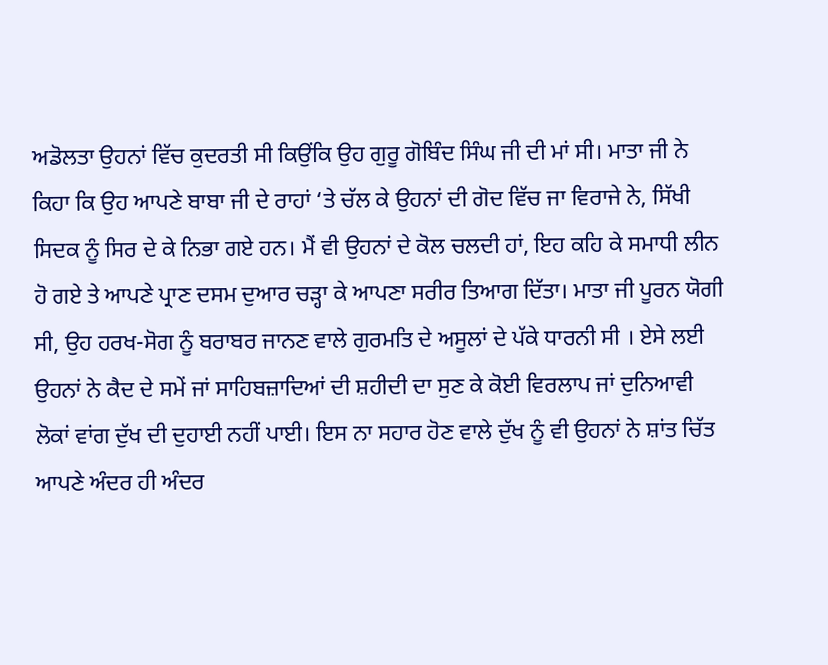ਅਡੋਲਤਾ ਉਹਨਾਂ ਵਿੱਚ ਕੁਦਰਤੀ ਸੀ ਕਿਉਂਕਿ ਉਹ ਗੁਰੂ ਗੋਬਿੰਦ ਸਿੰਘ ਜੀ ਦੀ ਮਾਂ ਸੀ। ਮਾਤਾ ਜੀ ਨੇ ਕਿਹਾ ਕਿ ਉਹ ਆਪਣੇ ਬਾਬਾ ਜੀ ਦੇ ਰਾਹਾਂ ‘ਤੇ ਚੱਲ ਕੇ ਉਹਨਾਂ ਦੀ ਗੋਦ ਵਿੱਚ ਜਾ ਵਿਰਾਜੇ ਨੇ, ਸਿੱਖੀ ਸਿਦਕ ਨੂੰ ਸਿਰ ਦੇ ਕੇ ਨਿਭਾ ਗਏ ਹਨ। ਮੈਂ ਵੀ ਉਹਨਾਂ ਦੇ ਕੋਲ ਚਲਦੀ ਹਾਂ, ਇਹ ਕਹਿ ਕੇ ਸਮਾਧੀ ਲੀਨ ਹੋ ਗਏ ਤੇ ਆਪਣੇ ਪ੍ਰਾਣ ਦਸਮ ਦੁਆਰ ਚੜ੍ਹਾ ਕੇ ਆਪਣਾ ਸਰੀਰ ਤਿਆਗ ਦਿੱਤਾ। ਮਾਤਾ ਜੀ ਪੂਰਨ ਯੋਗੀ ਸੀ, ਉਹ ਹਰਖ-ਸੋਗ ਨੂੰ ਬਰਾਬਰ ਜਾਨਣ ਵਾਲੇ ਗੁਰਮਤਿ ਦੇ ਅਸੂਲਾਂ ਦੇ ਪੱਕੇ ਧਾਰਨੀ ਸੀ । ਏਸੇ ਲਈ ਉਹਨਾਂ ਨੇ ਕੈਦ ਦੇ ਸਮੇਂ ਜਾਂ ਸਾਹਿਬਜ਼ਾਦਿਆਂ ਦੀ ਸ਼ਹੀਦੀ ਦਾ ਸੁਣ ਕੇ ਕੋਈ ਵਿਰਲਾਪ ਜਾਂ ਦੁਨਿਆਵੀ ਲੋਕਾਂ ਵਾਂਗ ਦੁੱਖ ਦੀ ਦੁਹਾਈ ਨਹੀਂ ਪਾਈ। ਇਸ ਨਾ ਸਹਾਰ ਹੋਣ ਵਾਲੇ ਦੁੱਖ ਨੂੰ ਵੀ ਉਹਨਾਂ ਨੇ ਸ਼ਾਂਤ ਚਿੱਤ ਆਪਣੇ ਅੰਦਰ ਹੀ ਅੰਦਰ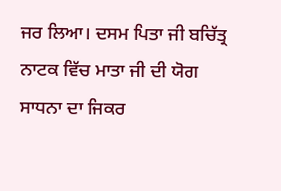ਜਰ ਲਿਆ। ਦਸਮ ਪਿਤਾ ਜੀ ਬਚਿੱਤ੍ਰ ਨਾਟਕ ਵਿੱਚ ਮਾਤਾ ਜੀ ਦੀ ਯੋਗ ਸਾਧਨਾ ਦਾ ਜਿਕਰ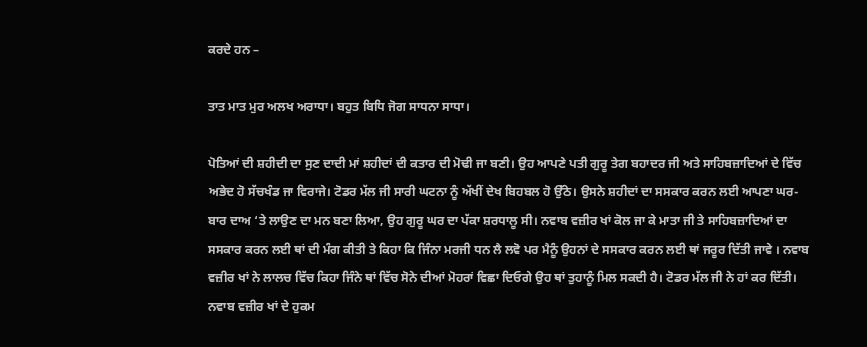ਕਰਦੇ ਹਨ –

ਤਾਤ ਮਾਤ ਮੁਰ ਅਲਖ ਅਰਾਧਾ। ਬਹੁਤ ਬਿਧਿ ਜੋਗ ਸਾਧਨਾ ਸਾਧਾ।

ਪੋਤਿਆਂ ਦੀ ਸ਼ਹੀਦੀ ਦਾ ਸੁਣ ਦਾਦੀ ਮਾਂ ਸ਼ਹੀਦਾਂ ਦੀ ਕਤਾਰ ਦੀ ਮੋਢੀ ਜਾ ਬਣੀ। ਉਹ ਆਪਣੇ ਪਤੀ ਗੁਰੂ ਤੇਗ ਬਹਾਦਰ ਜੀ ਅਤੇ ਸਾਹਿਬਜ਼ਾਦਿਆਂ ਦੇ ਵਿੱਚ ਅਭੇਦ ਹੋ ਸੱਚਖੰਡ ਜਾ ਵਿਰਾਜੇ। ਟੋਡਰ ਮੱਲ ਜੀ ਸਾਰੀ ਘਟਨਾ ਨੂੰ ਅੱਖੀਂ ਦੇਖ ਬਿਹਬਲ ਹੋ ਉੱਠੇ। ਉਸਨੇ ਸ਼ਹੀਦਾਂ ਦਾ ਸਸਕਾਰ ਕਰਨ ਲਈ ਆਪਣਾ ਘਰ-ਬਾਰ ਦਾਅ ‘ਤੇ ਲਾਉਣ ਦਾ ਮਨ ਬਣਾ ਲਿਆ, ਉਹ ਗੁਰੂ ਘਰ ਦਾ ਪੱਕਾ ਸ਼ਰਧਾਲੂ ਸੀ। ਨਵਾਬ ਵਜ਼ੀਰ ਖਾਂ ਕੋਲ ਜਾ ਕੇ ਮਾਤਾ ਜੀ ਤੇ ਸਾਹਿਬਜ਼ਾਦਿਆਂ ਦਾ ਸਸਕਾਰ ਕਰਨ ਲਈ ਥਾਂ ਦੀ ਮੰਗ ਕੀਤੀ ਤੇ ਕਿਹਾ ਕਿ ਜਿੰਨਾ ਮਰਜੀ ਧਨ ਲੈ ਲਵੋ ਪਰ ਮੈਨੂੰ ਉਹਨਾਂ ਦੇ ਸਸਕਾਰ ਕਰਨ ਲਈ ਥਾਂ ਜਰੂਰ ਦਿੱਤੀ ਜਾਵੇ । ਨਵਾਬ ਵਜ਼ੀਰ ਖਾਂ ਨੇ ਲਾਲਚ ਵਿੱਚ ਕਿਹਾ ਜਿੰਨੇ ਥਾਂ ਵਿੱਚ ਸੋਨੇ ਦੀਆਂ ਮੋਹਰਾਂ ਵਿਛਾ ਦਿਓਗੇ ਉਹ ਥਾਂ ਤੁਹਾਨੂੰ ਮਿਲ ਸਕਦੀ ਹੈ। ਟੋਡਰ ਮੱਲ ਜੀ ਨੇ ਹਾਂ ਕਰ ਦਿੱਤੀ। ਨਵਾਬ ਵਜ਼ੀਰ ਖਾਂ ਦੇ ਹੁਕਮ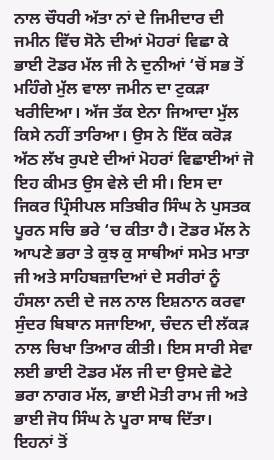ਨਾਲ ਚੌਧਰੀ ਅੱਤਾ ਨਾਂ ਦੇ ਜਿਮੀਦਾਰ ਦੀ ਜਮੀਨ ਵਿੱਚ ਸੋਨੇ ਦੀਆਂ ਮੋਹਰਾਂ ਵਿਛਾ ਕੇ ਭਾਈ ਟੋਡਰ ਮੱਲ ਜੀ ਨੇ ਦੁਨੀਆਂ ‘ਚੋਂ ਸਭ ਤੋਂ ਮਹਿੰਗੇ ਮੁੱਲ ਵਾਲਾ ਜਮੀਨ ਦਾ ਟੁਕੜਾ ਖਰੀਦਿਆ। ਅੱਜ ਤੱਕ ਏਨਾ ਜਿਆਦਾ ਮੁੱਲ ਕਿਸੇ ਨਹੀਂ ਤਾਰਿਆ। ਉਸ ਨੇ ਇੱਕ ਕਰੋੜ ਅੱਠ ਲੱਖ ਰੁਪਏ ਦੀਆਂ ਮੋਹਰਾਂ ਵਿਛਾਈਆਂ ਜੋ ਇਹ ਕੀਮਤ ਉਸ ਵੇਲੇ ਦੀ ਸੀ। ਇਸ ਦਾ ਜਿਕਰ ਪ੍ਰਿੰਸੀਪਲ ਸਤਿਬੀਰ ਸਿੰਘ ਨੇ ਪੁਸਤਕ ਪੂਰਨ ਸਚਿ ਭਰੇ ‘ਚ ਕੀਤਾ ਹੈ। ਟੋਡਰ ਮੱਲ ਨੇ ਆਪਣੇ ਭਰਾ ਤੇ ਕੁਝ ਕੁ ਸਾਥੀਆਂ ਸਮੇਤ ਮਾਤਾ ਜੀ ਅਤੇ ਸਾਹਿਬਜ਼ਾਦਿਆਂ ਦੇ ਸਰੀਰਾਂ ਨੂੰ ਹੰਸਲਾ ਨਦੀ ਦੇ ਜਲ ਨਾਲ ਇਸ਼ਨਾਨ ਕਰਵਾ ਸੁੰਦਰ ਬਿਬਾਨ ਸਜਾਇਆ, ਚੰਦਨ ਦੀ ਲੱਕੜ ਨਾਲ ਚਿਖਾ ਤਿਆਰ ਕੀਤੀ। ਇਸ ਸਾਰੀ ਸੇਵਾ ਲਈ ਭਾਈ ਟੋਡਰ ਮੱਲ ਜੀ ਦਾ ਉਸਦੇ ਛੋਟੇ ਭਰਾ ਨਾਗਰ ਮੱਲ, ਭਾਈ ਮੋਤੀ ਰਾਮ ਜੀ ਅਤੇ ਭਾਈ ਜੋਧ ਸਿੰਘ ਨੇ ਪੂਰਾ ਸਾਥ ਦਿੱਤਾ। ਇਹਨਾਂ ਤੋਂ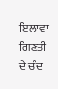ਇਲਾਵਾ ਗਿਣਤੀ ਦੇ ਚੰਦ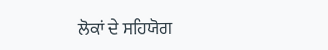ਲੋਕਾਂ ਦੇ ਸਹਿਯੋਗ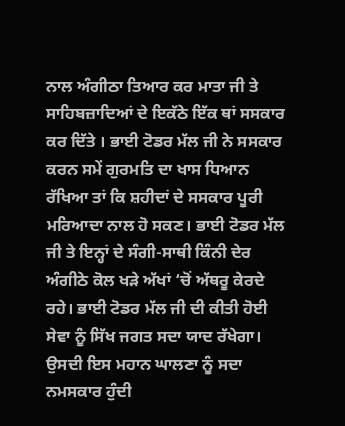ਨਾਲ ਅੰਗੀਠਾ ਤਿਆਰ ਕਰ ਮਾਤਾ ਜੀ ਤੇ ਸਾਹਿਬਜ਼ਾਦਿਆਂ ਦੇ ਇਕੱਠੇ ਇੱਕ ਥਾਂ ਸਸਕਾਰ ਕਰ ਦਿੱਤੇ । ਭਾਈ ਟੋਡਰ ਮੱਲ ਜੀ ਨੇ ਸਸਕਾਰ ਕਰਨ ਸਮੇਂ ਗੁਰਮਤਿ ਦਾ ਖਾਸ ਧਿਆਨ ਰੱਖਿਆ ਤਾਂ ਕਿ ਸ਼ਹੀਦਾਂ ਦੇ ਸਸਕਾਰ ਪੂਰੀ ਮਰਿਆਦਾ ਨਾਲ ਹੋ ਸਕਣ। ਭਾਈ ਟੋਡਰ ਮੱਲ ਜੀ ਤੇ ਇਨ੍ਹਾਂ ਦੇ ਸੰਗੀ-ਸਾਥੀ ਕਿੰਨੀ ਦੇਰ ਅੰਗੀਠੇ ਕੋਲ ਖੜੇ ਅੱਖਾਂ ‘ਚੋਂ ਅੱਥਰੂ ਕੇਰਦੇ ਰਹੇ। ਭਾਈ ਟੋਡਰ ਮੱਲ ਜੀ ਦੀ ਕੀਤੀ ਹੋਈ ਸੇਵਾ ਨੂੰ ਸਿੱਖ ਜਗਤ ਸਦਾ ਯਾਦ ਰੱਖੇਗਾ। ਉਸਦੀ ਇਸ ਮਹਾਨ ਘਾਲਣਾ ਨੂੰ ਸਦਾ ਨਮਸਕਾਰ ਹੁੰਦੀ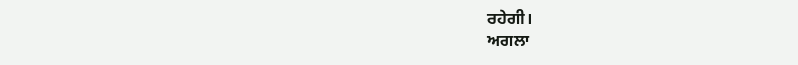ਰਹੇਗੀ।
ਅਗਲਾ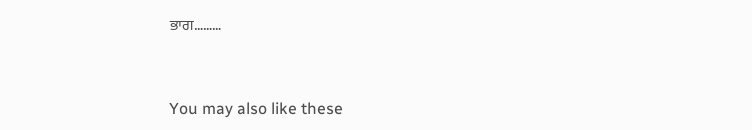ਭਾਗ………



You may also like these